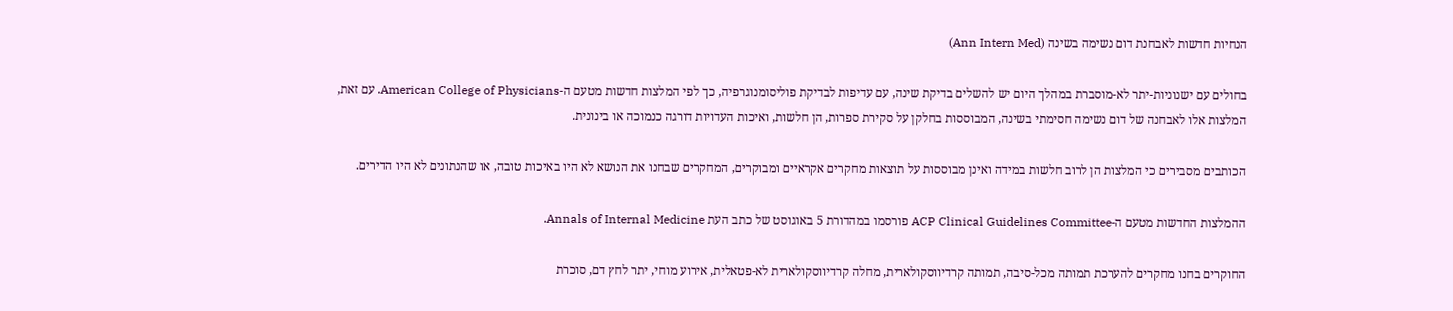הנחיות חדשות לאבחנת דום נשימה בשינה (Ann Intern Med)

בחולים עם ישנוניות-יתר לא-מוסברת במהלך היום יש להשלים בדיקת שינה, עם עדיפות לבדיקת פוליסומנוגרפיה, כך לפי המלצות חדשות מטעם ה-American College of Physicians. עם זאת, המלצות אלו לאבחנה של דום נשימה חסימתי בשינה, המבוססות בחלקן על סקירת ספרות, הן חלשות, ואיכות העדויות דורגה כנמוכה או בינונית.

הכותבים מסבירים כי המלצות הן לרוב חלשות במידה ואינן מבוססות על תוצאות מחקרים אקראיים ומבוקרים, המחקרים שבחנו את הנושא לא היו באיכות טובה, או שהנתונים לא היו הדירים.

ההמלצות החדשות מטעם ה-ACP Clinical Guidelines Committee פורסמו במהדורת 5 באוגוסט של כתב העת Annals of Internal Medicine.

החוקרים בחנו מחקרים להערכת תמותה מכל-סיבה, תמותה קרדיווסקולארית, מחלה קרדיווסקולארית לא-פטאלית, אירוע מוחי, יתר לחץ דם, סוכרת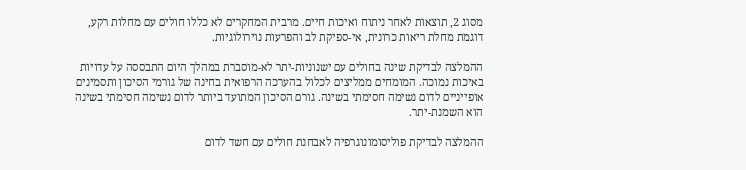מסוג 2, תוצאות לאחר ניתוח ואיכות חיים. מרבית המחקרים לא כללו חולים עם מחלות רקע, דוגמת מחלת ריאות כרונית, אי-ספיקת לב והפרעות נוירולוגיות.

ההמלצה לבדיקת שינה בחולים עם ישנוניות-יתר לא-מוסברת במהלך היום התבססה על עדויות באיכות נמוכה. המומחים ממליצים לכלול בהערכה הרפואית בחינה של גורמי הסיכון ותסמינים אופייניים לדום נשימה חסימתי בשינה. גורם הסיכון המתועד ביותר לדום נשימה חסימתי בשינה הוא השמנת-יתר.

ההמלצה לבדיקת פוליסומונוגרפיה לאבחנת חולים עם חשד לדום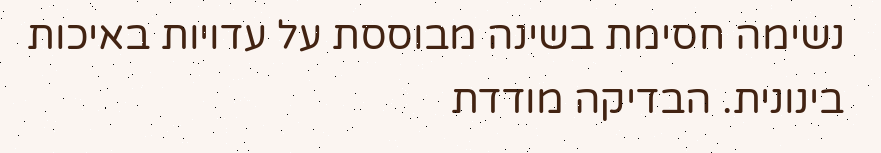נשימה חסימת בשינה מבוססת על עדויות באיכות בינונית. הבדיקה מודדת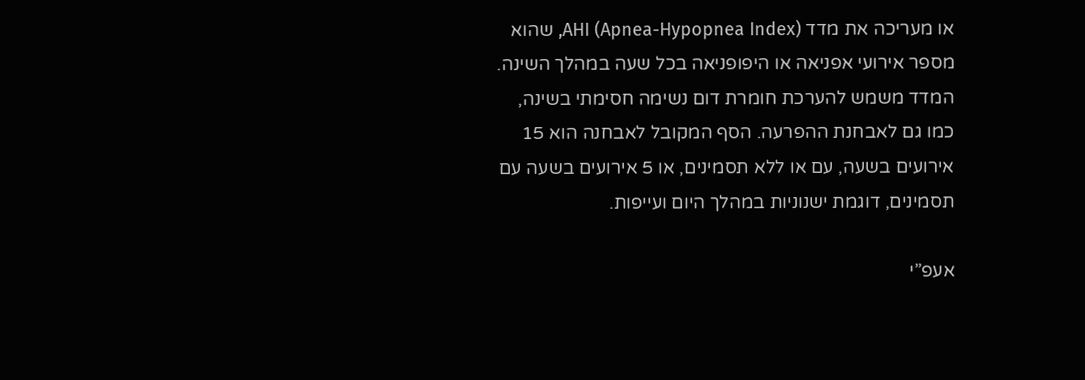או מעריכה את מדד AHI (Apnea-Hypopnea Index), שהוא מספר אירועי אפניאה או היפופניאה בכל שעה במהלך השינה. המדד משמש להערכת חומרת דום נשימה חסימתי בשינה, כמו גם לאבחנת ההפרעה. הסף המקובל לאבחנה הוא 15 אירועים בשעה, עם או ללא תסמינים, או 5 אירועים בשעה עם תסמינים, דוגמת ישנוניות במהלך היום ועייפות.

אעפ”י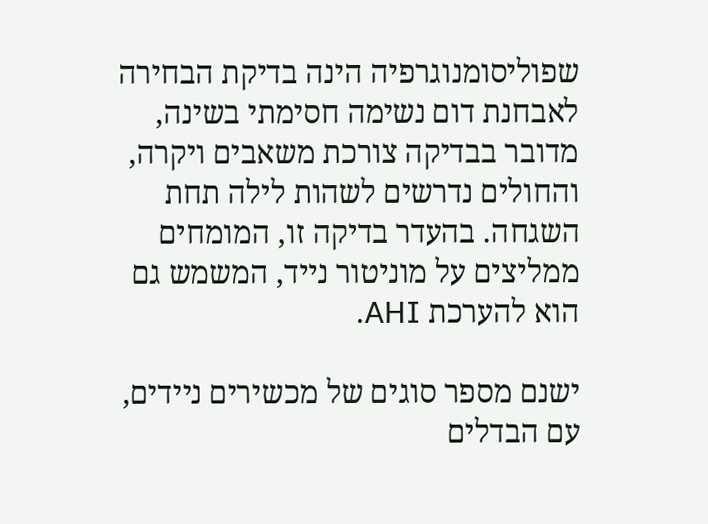שפוליסומנוגרפיה הינה בדיקת הבחירה לאבחנת דום נשימה חסימתי בשינה, מדובר בבדיקה צורכת משאבים ויקרה, והחולים נדרשים לשהות לילה תחת השגחה. בהעדר בדיקה זו, המומחים ממליצים על מוניטור נייד, המשמש גם הוא להערכת AHI.

ישנם מספר סוגים של מכשירים ניידים, עם הבדלים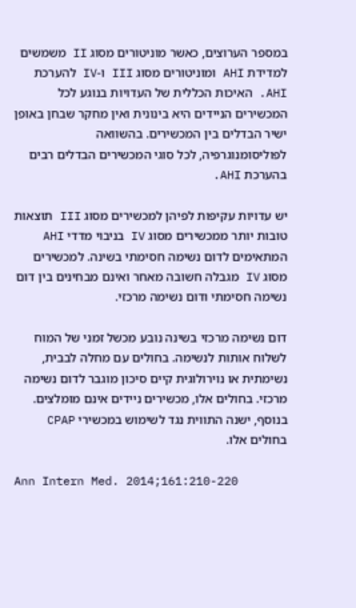במספר הערוצים, כאשר מוניטורים מסוג II משמשים למדידת AHI ומוניטורים מסוג III ו-IV להערכת AHI. האיכות הכללית של העדויות בנוגע לכל המכשירים הניידים היא בינונית ואין מחקר שבחן באופן ישיר הבדלים בין המכשירים. בהשוואה לפוליסומנוגרפיה, לכל סוגי המכשירים הבדלים רבים בהערכת AHI.

יש עדויות עקיפות לפיהן למכשירים מסוג III תוצאות טובות יותר ממכשירים מסוג IV בניבוי מדדי AHI המתאימים לדום נשימה חסימתי בשינה. למכשירים מסוג IV מגבלה חשובה מאחר ואינם מבחינים בין דום נשימה חסימתי ודום נשימה מרכזי.

דום נשימה מרכזי בשינה נובע מכשל זמני של המוח לשלוח אותות לנשימה. בחולים עם מחלה לבבית, נשימתית או נוירולוגית קיים סיכון מוגבר לדום נשימה מרכזי. בחולים אלו, מכשירים ניידים אינם מומלצים. בנוסף, ישנה התווית נגד לשימוש במכשירי CPAP בחולים אלו.

Ann Intern Med. 2014;161:210-220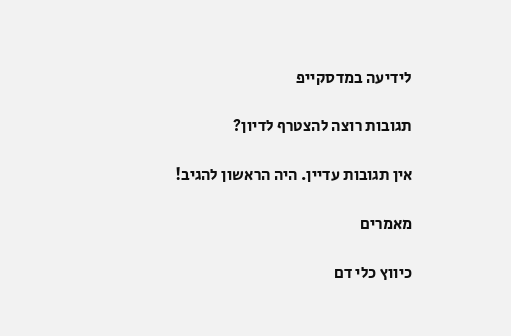לידיעה במדסקייפ

תגובות רוצה להצטרף לדיון?

אין תגובות עדיין. היה הראשון להגיב!

מאמרים

כיווץ כלי דם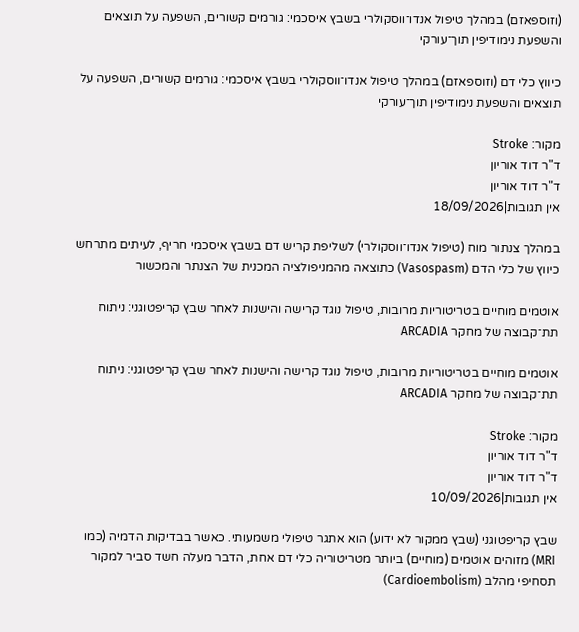(וזוספאזם) במהלך טיפול אנדו־ווסקולרי בשבץ איסכמי: גורמים קשורים, השפעה על תוצאים והשפעת נימודיפין תוך־עורקי

כיווץ כלי דם (וזוספאזם) במהלך טיפול אנדו־ווסקולרי בשבץ איסכמי: גורמים קשורים, השפעה על תוצאים והשפעת נימודיפין תוך־עורקי

מקור: Stroke
ד"ר דוד אוריון
ד"ר דוד אוריון
אין תגובות|18/09/2026

במהלך צנתור מוח (טיפול אנדו־ווסקולרי) לשליפת קריש דם בשבץ איסכמי חריף, לעיתים מתרחש כיווץ של כלי הדם (Vasospasm) כתוצאה מהמניפולציה המכנית של הצנתר והמכשור

אוטמים מוחיים בטריטוריות מרובות, טיפול נוגד קרישה והישנות לאחר שבץ קריפטוגני: ניתוח תת־קבוצה של מחקר ARCADIA

אוטמים מוחיים בטריטוריות מרובות, טיפול נוגד קרישה והישנות לאחר שבץ קריפטוגני: ניתוח תת־קבוצה של מחקר ARCADIA

מקור: Stroke
ד"ר דוד אוריון
ד"ר דוד אוריון
אין תגובות|10/09/2026

שבץ קריפטוגני (שבץ ממקור לא ידוע) הוא אתגר טיפולי משמעותי. כאשר בבדיקות הדמיה (כמו MRI) מזוהים אוטמים (מוחיים) ביותר מטריטוריה כלי דם אחת, הדבר מעלה חשד סביר למקור תסחיפי מהלב (Cardioembolism)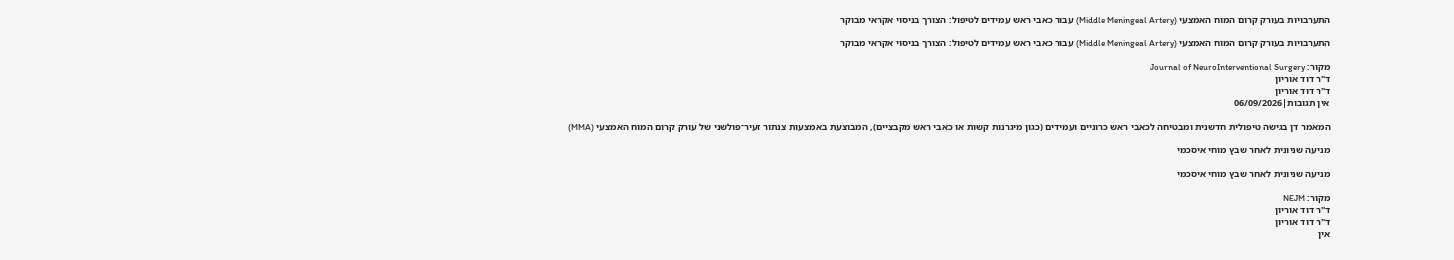התערבויות בעורק קרום המוח האמצעי (Middle Meningeal Artery) עבור כאבי ראש עמידים לטיפול: הצורך בניסוי אקראי מבוקר

התערבויות בעורק קרום המוח האמצעי (Middle Meningeal Artery) עבור כאבי ראש עמידים לטיפול: הצורך בניסוי אקראי מבוקר

מקור: Journal of NeuroInterventional Surgery
ד"ר דוד אוריון
ד"ר דוד אוריון
אין תגובות|06/09/2026

המאמר דן בגישה טיפולית חדשנית ומבטיחה לכאבי ראש כרוניים ועמידים (כגון מיגרנות קשות או כאבי ראש מקבציים), המבוצעת באמצעות צנתור זעיר־פולשני של עורק קרום המוח האמצעי (MMA)

מניעה שניונית לאחר שבץ מוחי איסכמי

מניעה שניונית לאחר שבץ מוחי איסכמי

מקור: NEJM
ד"ר דוד אוריון
ד"ר דוד אוריון
אין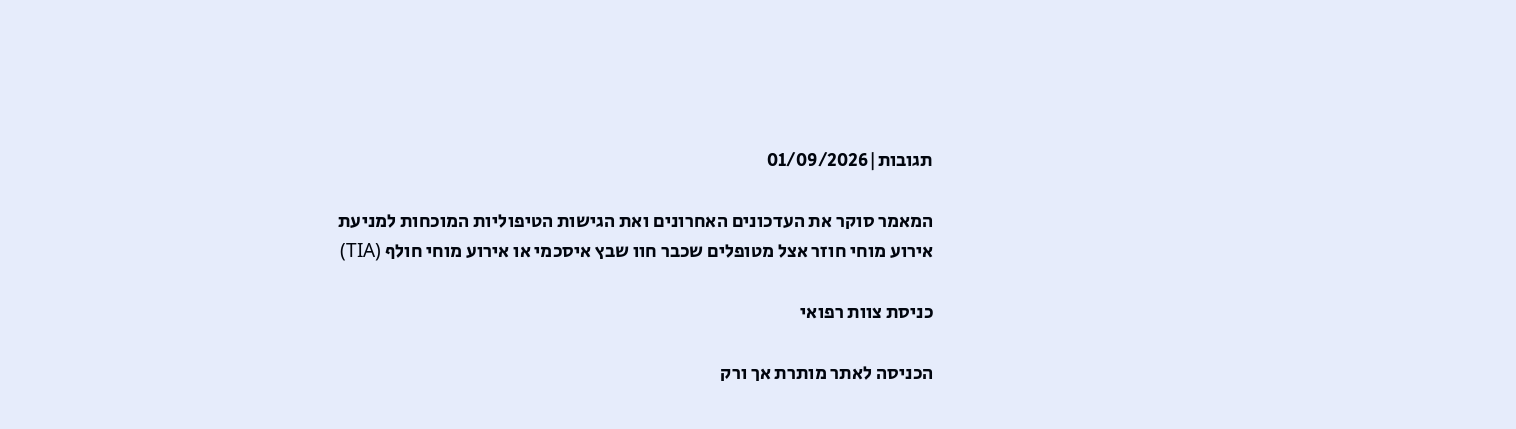תגובות|01/09/2026

המאמר סוקר את העדכונים האחרונים ואת הגישות הטיפוליות המוכחות למניעת אירוע מוחי חוזר אצל מטופלים שכבר חוו שבץ איסכמי או אירוע מוחי חולף (TIA)

כניסת צוות רפואי

הכניסה לאתר מותרת אך ורק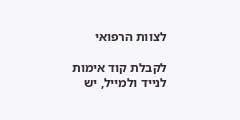לצוות הרפואי

לקבלת קוד אימות לנייד ולמייל, יש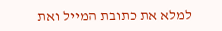למלא את כתובת המייל ואת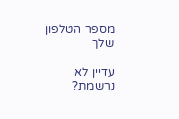מספר הטלפון שלך

עדיין לא נרשמת?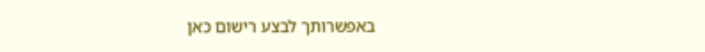באפשרותך לבצע רישום כאן